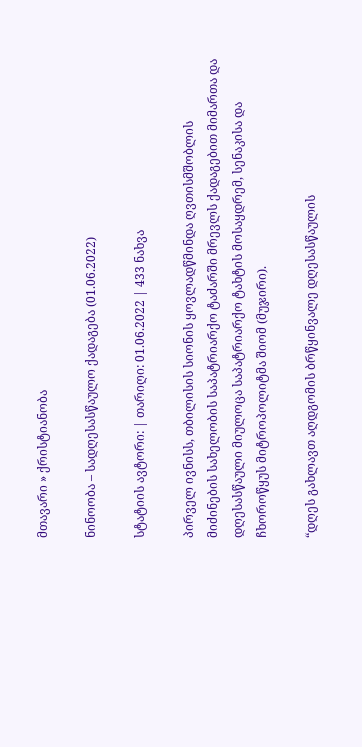მთავარი » ქრისტიანობა

ნინოობა – სადღესასწაულო ქადაგება (01.06.2022)

სტატიის ავტორი: | თარიღი: 01.06.2022 | 433 ნახვა

პირველ ივნისს, თბილისის სიონის ყოვლადწმინდა ღვთისმშობლის მიძინების სახელობის საპატრიარქო ტაძარში მრევლს ქადაგებით მიმართა და დღესასწაული მიულოცა საპატრიარქო ტახტის მოსაყდრემ, სენაკისა და ჩხოროწყუს მიტროპოლიტმა შიომ (მუჯირი).

“დღეს გახლავთ აღდგომის ბრწყინვალე დღესასწაულის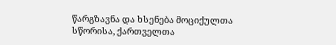წარგზავნა და ხსენება მოციქულთა სწორისა, ქართველთა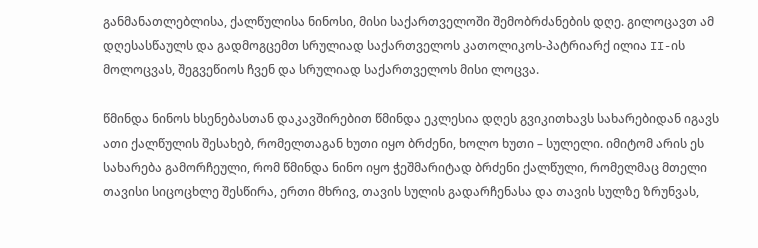განმანათლებლისა, ქალწულისა ნინოსი, მისი საქართველოში შემობრძანების დღე. გილოცავთ ამ დღესასწაულს და გადმოგცემთ სრულიად საქართველოს კათოლიკოს-პატრიარქ ილია II-ის მოლოცვას, შეგვეწიოს ჩვენ და სრულიად საქართველოს მისი ლოცვა.

წმინდა ნინოს ხსენებასთან დაკავშირებით წმინდა ეკლესია დღეს გვიკითხავს სახარებიდან იგავს ათი ქალწულის შესახებ, რომელთაგან ხუთი იყო ბრძენი, ხოლო ხუთი – სულელი. იმიტომ არის ეს სახარება გამორჩეული, რომ წმინდა ნინო იყო ჭეშმარიტად ბრძენი ქალწული, რომელმაც მთელი თავისი სიცოცხლე შესწირა, ერთი მხრივ, თავის სულის გადარჩენასა და თავის სულზე ზრუნვას,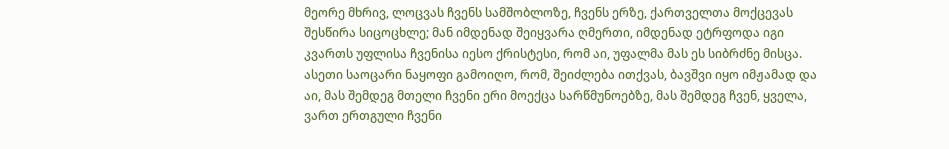მეორე მხრივ, ლოცვას ჩვენს სამშობლოზე, ჩვენს ერზე, ქართველთა მოქცევას შესწირა სიცოცხლე; მან იმდენად შეიყვარა ღმერთი, იმდენად ეტრფოდა იგი კვართს უფლისა ჩვენისა იესო ქრისტესი, რომ აი, უფალმა მას ეს სიბრძნე მისცა. ასეთი საოცარი ნაყოფი გამოიღო, რომ, შეიძლება ითქვას, ბავშვი იყო იმჟამად და აი, მას შემდეგ მთელი ჩვენი ერი მოექცა სარწმუნოებზე, მას შემდეგ ჩვენ, ყველა, ვართ ერთგული ჩვენი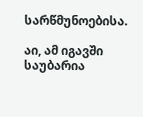სარწმუნოებისა.

აი, ამ იგავში საუბარია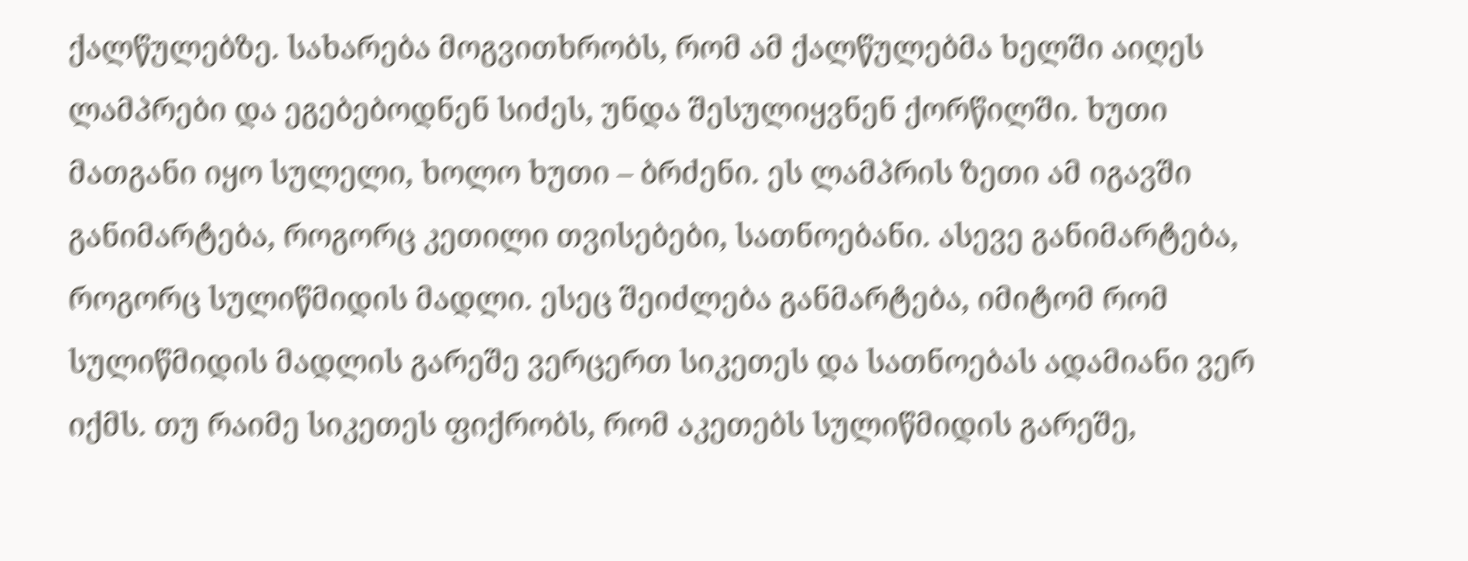ქალწულებზე. სახარება მოგვითხრობს, რომ ამ ქალწულებმა ხელში აიღეს ლამპრები და ეგებებოდნენ სიძეს, უნდა შესულიყვნენ ქორწილში. ხუთი მათგანი იყო სულელი, ხოლო ხუთი – ბრძენი. ეს ლამპრის ზეთი ამ იგავში განიმარტება, როგორც კეთილი თვისებები, სათნოებანი. ასევე განიმარტება, როგორც სულიწმიდის მადლი. ესეც შეიძლება განმარტება, იმიტომ რომ სულიწმიდის მადლის გარეშე ვერცერთ სიკეთეს და სათნოებას ადამიანი ვერ იქმს. თუ რაიმე სიკეთეს ფიქრობს, რომ აკეთებს სულიწმიდის გარეშე,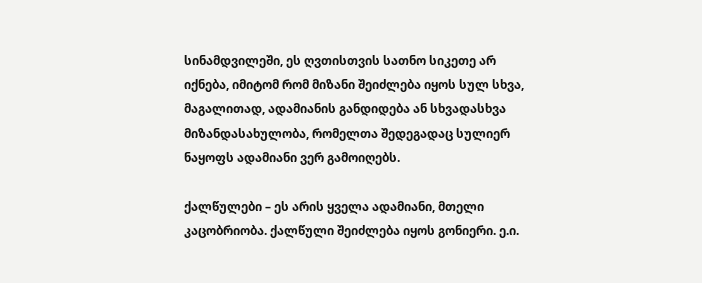სინამდვილეში, ეს ღვთისთვის სათნო სიკეთე არ იქნება, იმიტომ რომ მიზანი შეიძლება იყოს სულ სხვა, მაგალითად, ადამიანის განდიდება ან სხვადასხვა მიზანდასახულობა, რომელთა შედეგადაც სულიერ ნაყოფს ადამიანი ვერ გამოიღებს.

ქალწულები – ეს არის ყველა ადამიანი, მთელი კაცობრიობა. ქალწული შეიძლება იყოს გონიერი. ე.ი.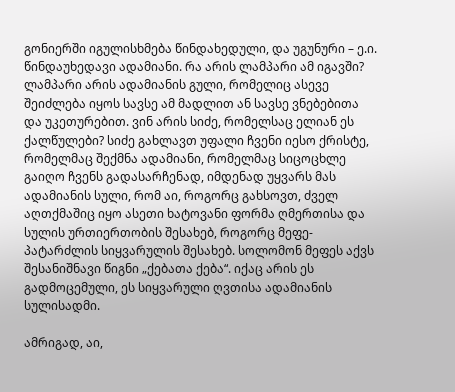გონიერში იგულისხმება წინდახედული, და უგუნური – ე.ი. წინდაუხედავი ადამიანი. რა არის ლამპარი ამ იგავში? ლამპარი არის ადამიანის გული, რომელიც ასევე შეიძლება იყოს სავსე ამ მადლით ან სავსე ვნებებითა და უკეთურებით. ვინ არის სიძე, რომელსაც ელიან ეს ქალწულები? სიძე გახლავთ უფალი ჩვენი იესო ქრისტე, რომელმაც შექმნა ადამიანი, რომელმაც სიცოცხლე გაიღო ჩვენს გადასარჩენად, იმდენად უყვარს მას ადამიანის სული, რომ აი, როგორც გახსოვთ, ძველ აღთქმაშიც იყო ასეთი ხატოვანი ფორმა ღმერთისა და სულის ურთიერთობის შესახებ, როგორც მეფე-პატარძლის სიყვარულის შესახებ. სოლომონ მეფეს აქვს შესანიშნავი წიგნი „ქებათა ქება“. იქაც არის ეს გადმოცემული, ეს სიყვარული ღვთისა ადამიანის სულისადმი.

ამრიგად, აი,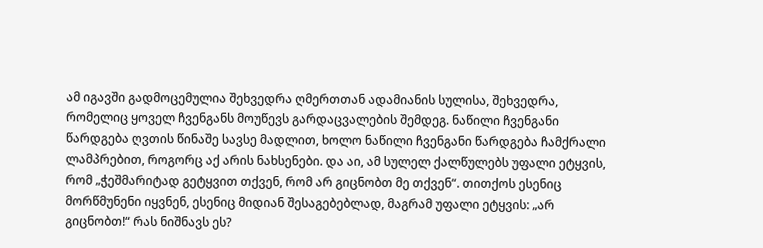ამ იგავში გადმოცემულია შეხვედრა ღმერთთან ადამიანის სულისა, შეხვედრა, რომელიც ყოველ ჩვენგანს მოუწევს გარდაცვალების შემდეგ. ნაწილი ჩვენგანი წარდგება ღვთის წინაშე სავსე მადლით, ხოლო ნაწილი ჩვენგანი წარდგება ჩამქრალი ლამპრებით, როგორც აქ არის ნახსენები. და აი, ამ სულელ ქალწულებს უფალი ეტყვის, რომ „ჭეშმარიტად გეტყვით თქვენ, რომ არ გიცნობთ მე თქვენ“. თითქოს ესენიც მორწმუნენი იყვნენ, ესენიც მიდიან შესაგებებლად, მაგრამ უფალი ეტყვის: „არ გიცნობთ!“ რას ნიშნავს ეს?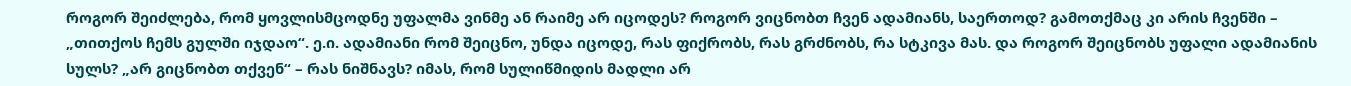როგორ შეიძლება, რომ ყოვლისმცოდნე უფალმა ვინმე ან რაიმე არ იცოდეს? როგორ ვიცნობთ ჩვენ ადამიანს, საერთოდ? გამოთქმაც კი არის ჩვენში – „თითქოს ჩემს გულში იჯდაო“. ე.ი. ადამიანი რომ შეიცნო, უნდა იცოდე, რას ფიქრობს, რას გრძნობს, რა სტკივა მას. და როგორ შეიცნობს უფალი ადამიანის სულს? „არ გიცნობთ თქვენ“ – რას ნიშნავს? იმას, რომ სულიწმიდის მადლი არ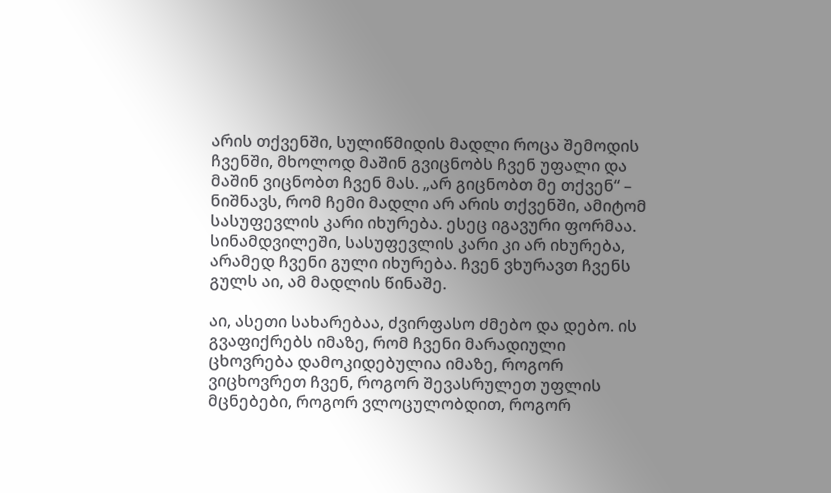არის თქვენში, სულიწმიდის მადლი როცა შემოდის ჩვენში, მხოლოდ მაშინ გვიცნობს ჩვენ უფალი და მაშინ ვიცნობთ ჩვენ მას. „არ გიცნობთ მე თქვენ“ – ნიშნავს, რომ ჩემი მადლი არ არის თქვენში, ამიტომ სასუფევლის კარი იხურება. ესეც იგავური ფორმაა. სინამდვილეში, სასუფევლის კარი კი არ იხურება, არამედ ჩვენი გული იხურება. ჩვენ ვხურავთ ჩვენს გულს აი, ამ მადლის წინაშე.

აი, ასეთი სახარებაა, ძვირფასო ძმებო და დებო. ის გვაფიქრებს იმაზე, რომ ჩვენი მარადიული ცხოვრება დამოკიდებულია იმაზე, როგორ ვიცხოვრეთ ჩვენ, როგორ შევასრულეთ უფლის მცნებები, როგორ ვლოცულობდით, როგორ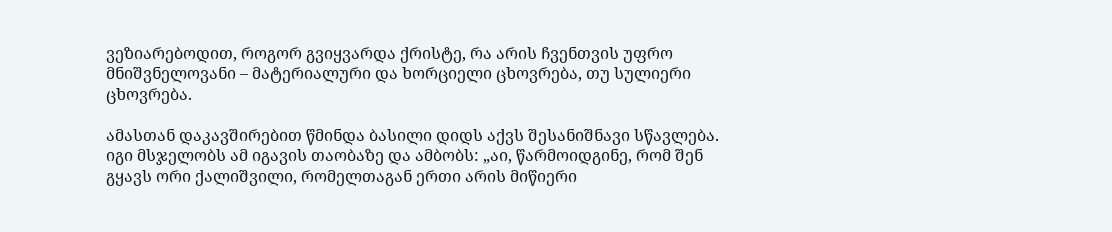ვეზიარებოდით, როგორ გვიყვარდა ქრისტე, რა არის ჩვენთვის უფრო მნიშვნელოვანი – მატერიალური და ხორციელი ცხოვრება, თუ სულიერი ცხოვრება.

ამასთან დაკავშირებით წმინდა ბასილი დიდს აქვს შესანიშნავი სწავლება. იგი მსჯელობს ამ იგავის თაობაზე და ამბობს: „აი, წარმოიდგინე, რომ შენ გყავს ორი ქალიშვილი, რომელთაგან ერთი არის მიწიერი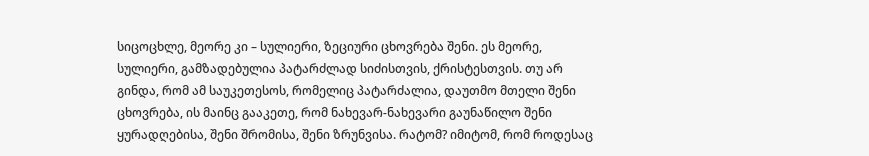სიცოცხლე, მეორე კი – სულიერი, ზეციური ცხოვრება შენი. ეს მეორე, სულიერი, გამზადებულია პატარძლად სიძისთვის, ქრისტესთვის. თუ არ გინდა, რომ ამ საუკეთესოს, რომელიც პატარძალია, დაუთმო მთელი შენი ცხოვრება, ის მაინც გააკეთე, რომ ნახევარ-ნახევარი გაუნაწილო შენი ყურადღებისა, შენი შრომისა, შენი ზრუნვისა. რატომ? იმიტომ, რომ როდესაც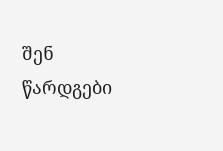შენ წარდგები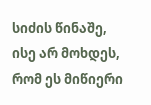სიძის წინაშე, ისე არ მოხდეს, რომ ეს მიწიერი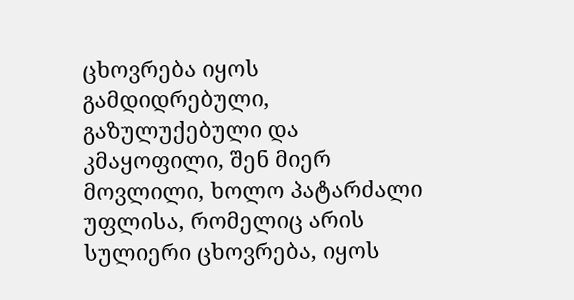ცხოვრება იყოს გამდიდრებული, გაზულუქებული და კმაყოფილი, შენ მიერ მოვლილი, ხოლო პატარძალი უფლისა, რომელიც არის სულიერი ცხოვრება, იყოს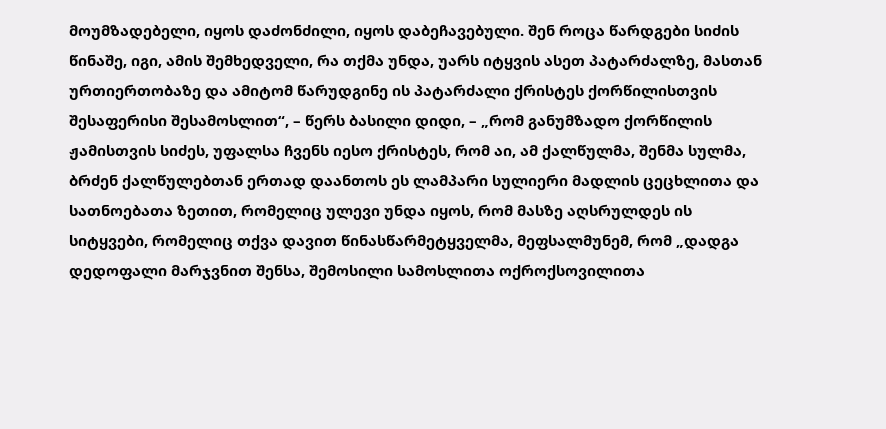მოუმზადებელი, იყოს დაძონძილი, იყოს დაბეჩავებული. შენ როცა წარდგები სიძის წინაშე, იგი, ამის შემხედველი, რა თქმა უნდა, უარს იტყვის ასეთ პატარძალზე, მასთან ურთიერთობაზე და ამიტომ წარუდგინე ის პატარძალი ქრისტეს ქორწილისთვის შესაფერისი შესამოსლით“, – წერს ბასილი დიდი, – „რომ განუმზადო ქორწილის ჟამისთვის სიძეს, უფალსა ჩვენს იესო ქრისტეს, რომ აი, ამ ქალწულმა, შენმა სულმა, ბრძენ ქალწულებთან ერთად დაანთოს ეს ლამპარი სულიერი მადლის ცეცხლითა და სათნოებათა ზეთით, რომელიც ულევი უნდა იყოს, რომ მასზე აღსრულდეს ის სიტყვები, რომელიც თქვა დავით წინასწარმეტყველმა, მეფსალმუნემ, რომ „დადგა დედოფალი მარჯვნით შენსა, შემოსილი სამოსლითა ოქროქსოვილითა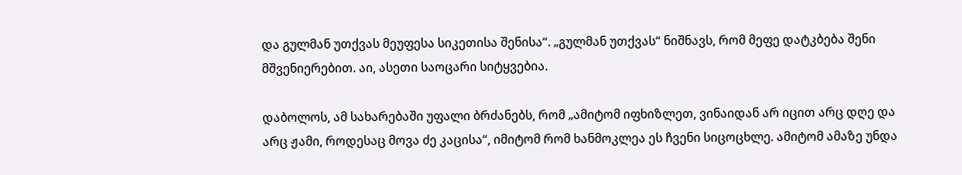და გულმან უთქვას მეუფესა სიკეთისა შენისა“. „გულმან უთქვას“ ნიშნავს, რომ მეფე დატკბება შენი მშვენიერებით. აი, ასეთი საოცარი სიტყვებია.

დაბოლოს, ამ სახარებაში უფალი ბრძანებს, რომ „ამიტომ იფხიზლეთ, ვინაიდან არ იცით არც დღე და არც ჟამი, როდესაც მოვა ძე კაცისა“, იმიტომ რომ ხანმოკლეა ეს ჩვენი სიცოცხლე. ამიტომ ამაზე უნდა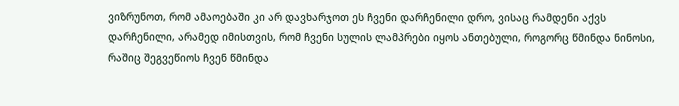ვიზრუნოთ, რომ ამაოებაში კი არ დავხარჯოთ ეს ჩვენი დარჩენილი დრო, ვისაც რამდენი აქვს დარჩენილი, არამედ იმისთვის, რომ ჩვენი სულის ლამპრები იყოს ანთებული, როგორც წმინდა ნინოსი, რაშიც შეგვეწიოს ჩვენ წმინდა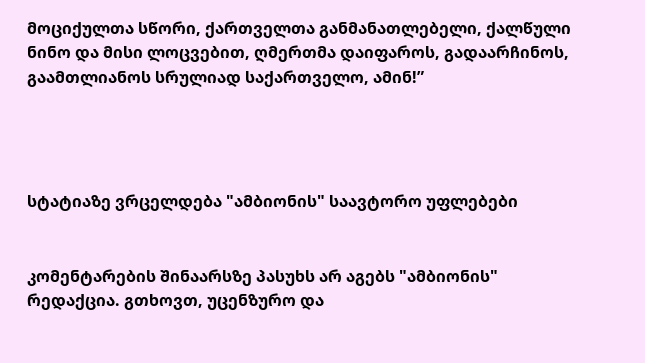მოციქულთა სწორი, ქართველთა განმანათლებელი, ქალწული ნინო და მისი ლოცვებით, ღმერთმა დაიფაროს, გადაარჩინოს, გაამთლიანოს სრულიად საქართველო, ამინ!”




სტატიაზე ვრცელდება "ამბიონის" საავტორო უფლებები


კომენტარების შინაარსზე პასუხს არ აგებს "ამბიონის" რედაქცია. გთხოვთ, უცენზურო და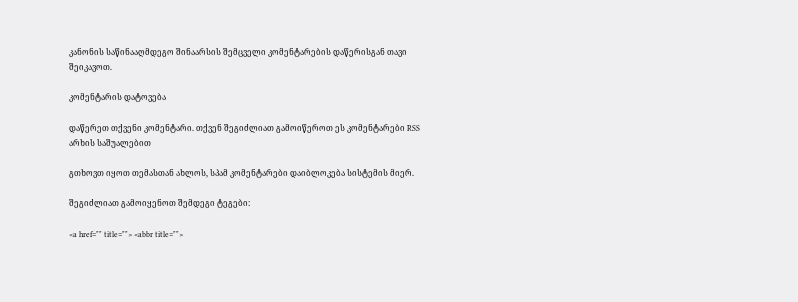კანონის საწინააღმდეგო შინაარსის შემცველი კომენტარების დაწერისგან თავი შეიკავოთ.

კომენტარის დატოვება

დაწერეთ თქვენი კომენტარი. თქვენ შეგიძლიათ გამოიწეროთ ეს კომენტარები RSS არხის საშუალებით

გთხოვთ იყოთ თემასთან ახლოს, სპამ კომენტარები დაიბლოკება სისტემის მიერ.

შეგიძლიათ გამოიყენოთ შემდეგი ტეგები:

<a href="" title=""> <abbr title="">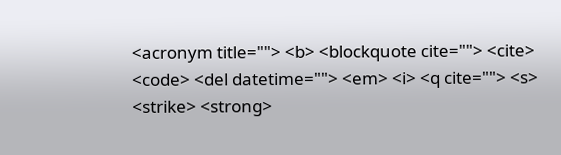<acronym title=""> <b> <blockquote cite=""> <cite> <code> <del datetime=""> <em> <i> <q cite=""> <s> <strike> <strong>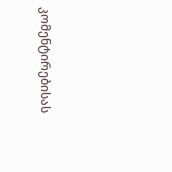კომენტირებისას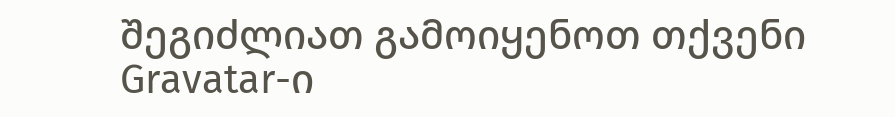შეგიძლიათ გამოიყენოთ თქვენი Gravatar-ი